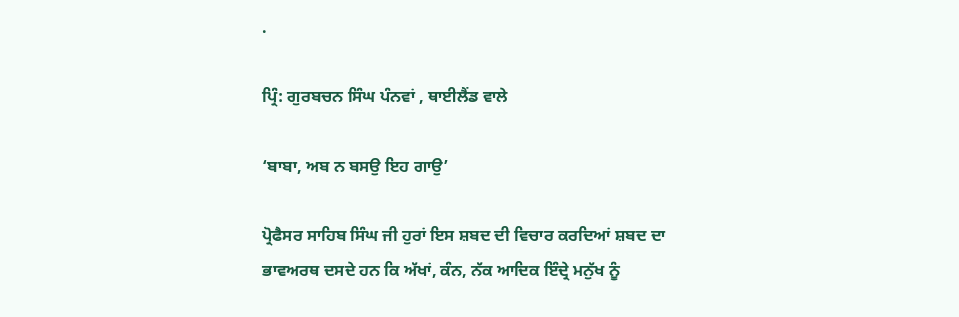.

ਪ੍ਰਿੰ: ਗੁਰਬਚਨ ਸਿੰਘ ਪੰਨਵਾਂ , ਥਾਈਲੈਂਡ ਵਾਲੇ

‘ਬਾਬਾ, ਅਬ ਨ ਬਸਉ ਇਹ ਗਾਉ’

ਪ੍ਰੋਫੈਸਰ ਸਾਹਿਬ ਸਿੰਘ ਜੀ ਹੁਰਾਂ ਇਸ ਸ਼ਬਦ ਦੀ ਵਿਚਾਰ ਕਰਦਿਆਂ ਸ਼ਬਦ ਦਾ ਭਾਵਅਰਥ ਦਸਦੇ ਹਨ ਕਿ ਅੱਖਾਂ, ਕੰਨ, ਨੱਕ ਆਦਿਕ ਇੰਦ੍ਰੇ ਮਨੁੱਖ ਨੂੰ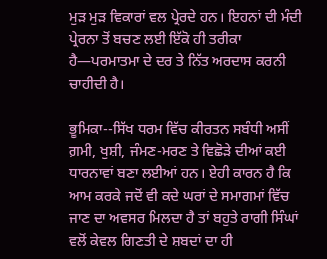ਮੁੜ ਮੁੜ ਵਿਕਾਰਾਂ ਵਲ ਪ੍ਰੇਰਦੇ ਹਨ। ਇਹਨਾਂ ਦੀ ਮੰਦੀ ਪ੍ਰੇਰਨਾ ਤੋਂ ਬਚਣ ਲਈ ਇੱਕੋ ਹੀ ਤਰੀਕਾ ਹੈ—ਪਰਮਾਤਮਾ ਦੇ ਦਰ ਤੇ ਨਿੱਤ ਅਰਦਾਸ ਕਰਨੀ ਚਾਹੀਦੀ ਹੈ।

ਭੂਮਿਕਾ--ਸਿੱਖ ਧਰਮ ਵਿੱਚ ਕੀਰਤਨ ਸਬੰਧੀ ਅਸੀਂ ਗ਼ਮੀ, ਖੁਸ਼ੀ, ਜੰਮਣ-ਮਰਣ ਤੇ ਵਿਛੋੜੇ ਦੀਆਂ ਕਈ ਧਾਰਨਾਵਾਂ ਬਣਾ ਲਈਆਂ ਹਨ। ਏਹੀ ਕਾਰਨ ਹੈ ਕਿ ਆਮ ਕਰਕੇ ਜਦੋਂ ਵੀ ਕਦੇ ਘਰਾਂ ਦੇ ਸਮਾਗਮਾਂ ਵਿੱਚ ਜਾਣ ਦਾ ਅਵਸਰ ਮਿਲਦਾ ਹੈ ਤਾਂ ਬਹੁਤੇ ਰਾਗੀ ਸਿੰਘਾਂ ਵਲੋਂ ਕੇਵਲ ਗਿਣਤੀ ਦੇ ਸ਼ਬਦਾਂ ਦਾ ਹੀ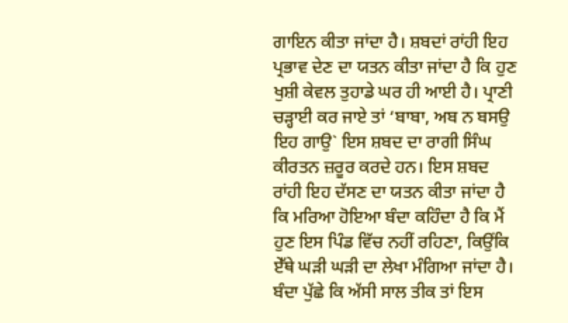ਗਾਇਨ ਕੀਤਾ ਜਾਂਦਾ ਹੈ। ਸ਼ਬਦਾਂ ਰਾਂਹੀ ਇਹ ਪ੍ਰਭਾਵ ਦੇਣ ਦਾ ਯਤਨ ਕੀਤਾ ਜਾਂਦਾ ਹੈ ਕਿ ਹੁਣ ਖੁਸ਼ੀ ਕੇਵਲ ਤੁਹਾਡੇ ਘਰ ਹੀ ਆਈ ਹੈ। ਪ੍ਰਾਣੀ ਚੜ੍ਹਾਈ ਕਰ ਜਾਏ ਤਾਂ ‘ਬਾਬਾ, ਅਬ ਨ ਬਸਉ ਇਹ ਗਾਉ` ਇਸ ਸ਼ਬਦ ਦਾ ਰਾਗੀ ਸਿੰਘ ਕੀਰਤਨ ਜ਼ਰੂਰ ਕਰਦੇ ਹਨ। ਇਸ ਸ਼ਬਦ ਰਾਂਹੀ ਇਹ ਦੱਸਣ ਦਾ ਯਤਨ ਕੀਤਾ ਜਾਂਦਾ ਹੈ ਕਿ ਮਰਿਆ ਹੋਇਆ ਬੰਦਾ ਕਹਿੰਦਾ ਹੈ ਕਿ ਮੈਂ ਹੁਣ ਇਸ ਪਿੰਡ ਵਿੱਚ ਨਹੀਂ ਰਹਿਣਾ, ਕਿਉਂਕਿ ਏੱਥੇ ਘੜੀ ਘੜੀ ਦਾ ਲੇਖਾ ਮੰਗਿਆ ਜਾਂਦਾ ਹੈ। ਬੰਦਾ ਪੁੱਛੇ ਕਿ ਅੱਸੀ ਸਾਲ ਤੀਕ ਤਾਂ ਇਸ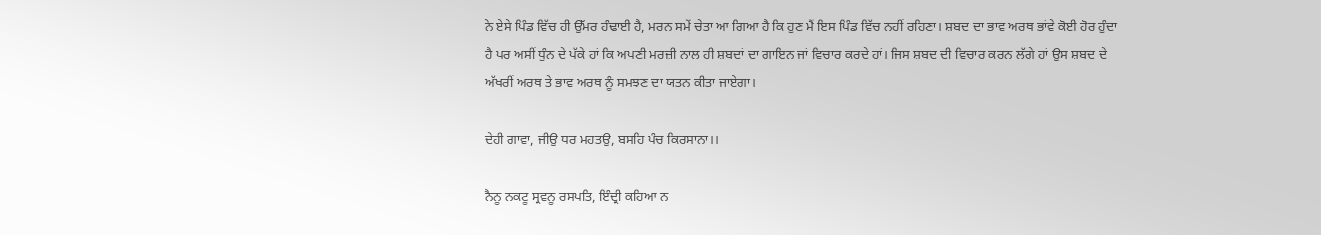ਨੇ ਏਸੇ ਪਿੰਡ ਵਿੱਚ ਹੀ ਉੱਮਰ ਹੰਢਾਈ ਹੈ, ਮਰਨ ਸਮੇਂ ਚੇਤਾ ਆ ਗਿਆ ਹੈ ਕਿ ਹੁਣ ਮੈਂ ਇਸ ਪਿੰਡ ਵਿੱਚ ਨਹੀਂ ਰਹਿਣਾ। ਸ਼ਬਦ ਦਾ ਭਾਵ ਅਰਥ ਭਾਂਵੇ ਕੋਈ ਹੋਰ ਹੁੰਦਾ ਹੈ ਪਰ ਅਸੀਂ ਧੁੰਨ ਦੇ ਪੱਕੇ ਹਾਂ ਕਿ ਅਪਣੀ ਮਰਜ਼ੀ ਨਾਲ ਹੀ ਸ਼ਬਦਾਂ ਦਾ ਗਾਇਨ ਜਾਂ ਵਿਚਾਰ ਕਰਦੇ ਹਾਂ। ਜਿਸ ਸ਼ਬਦ ਦੀ ਵਿਚਾਰ ਕਰਨ ਲੱਗੇ ਹਾਂ ਉਸ ਸ਼ਬਦ ਦੇ ਅੱਖਰੀਂ ਅਰਥ ਤੇ ਭਾਵ ਅਰਥ ਨੂੰ ਸਮਝਣ ਦਾ ਯਤਨ ਕੀਤਾ ਜਾਏਗਾ।

ਦੇਹੀ ਗਾਵਾ, ਜੀਉ ਧਰ ਮਹਤਉ, ਬਸਹਿ ਪੰਚ ਕਿਰਸਾਨਾ।।

ਨੈਨੂ ਨਕਟੂ ਸ੍ਰਵਨੂ ਰਸਪਤਿ, ਇੰਦ੍ਰੀ ਕਹਿਆ ਨ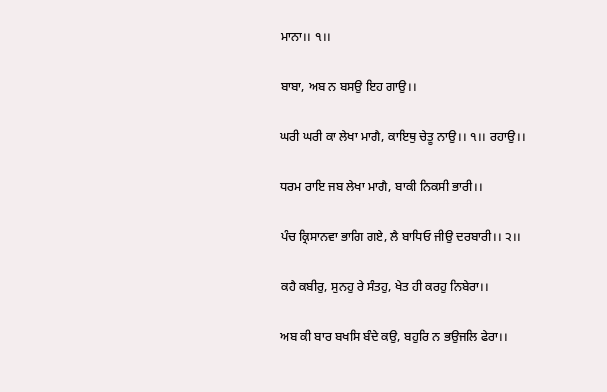ਮਾਨਾ।। ੧।।

ਬਾਬਾ, ਅਬ ਨ ਬਸਉ ਇਹ ਗਾਉ।।

ਘਰੀ ਘਰੀ ਕਾ ਲੇਖਾ ਮਾਗੈ, ਕਾਇਥੁ ਚੇਤੂ ਨਾਉ।। ੧।। ਰਹਾਉ।।

ਧਰਮ ਰਾਇ ਜਬ ਲੇਖਾ ਮਾਗੈ, ਬਾਕੀ ਨਿਕਸੀ ਭਾਰੀ।।

ਪੰਚ ਕ੍ਰਿਸਾਨਵਾ ਭਾਗਿ ਗਏ, ਲੈ ਬਾਧਿਓ ਜੀਉ ਦਰਬਾਰੀ।। ੨।।

ਕਹੈ ਕਬੀਰੁ, ਸੁਨਹੁ ਰੇ ਸੰਤਹੁ, ਖੇਤ ਹੀ ਕਰਹੁ ਨਿਬੇਰਾ।।

ਅਬ ਕੀ ਬਾਰ ਬਖਸਿ ਬੰਦੇ ਕਉ, ਬਹੁਰਿ ਨ ਭਉਜਲਿ ਫੇਰਾ।।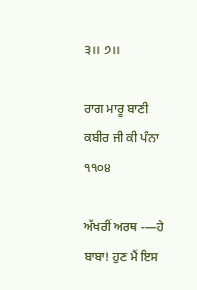੩।। ੭।।

ਰਾਗ ਮਾਰੂ ਬਾਣੀ ਕਬੀਰ ਜੀ ਕੀ ਪੰਨਾ ੧੧੦੪

ਅੱਖਰੀਂ ਅਰਥ -—ਹੇ ਬਾਬਾ! ਹੁਣ ਮੈਂ ਇਸ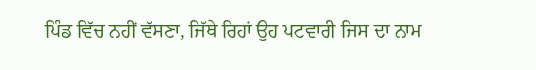ਪਿੰਡ ਵਿੱਚ ਨਹੀਂ ਵੱਸਣਾ, ਜਿੱਥੇ ਰਿਹਾਂ ਉਹ ਪਟਵਾਰੀ ਜਿਸ ਦਾ ਨਾਮ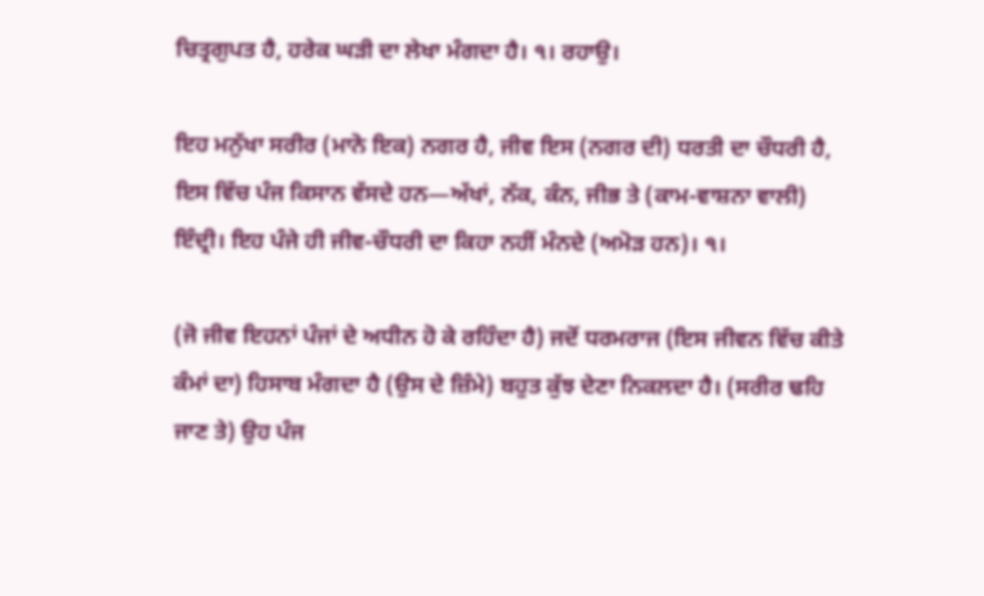ਚਿਤ੍ਰਗੁਪਤ ਹੈ, ਹਰੇਕ ਘੜੀ ਦਾ ਲੇਖਾ ਮੰਗਦਾ ਹੈ। ੧। ਰਹਾਉ।

ਇਹ ਮਨੁੱਖਾ ਸਰੀਰ (ਮਾਨੋ ਇਕ) ਨਗਰ ਹੈ, ਜੀਵ ਇਸ (ਨਗਰ ਦੀ) ਧਰਤੀ ਦਾ ਚੌਧਰੀ ਹੈ, ਇਸ ਵਿੱਚ ਪੰਜ ਕਿਸਾਨ ਵੱਸਦੇ ਹਨ—ਅੱਖਾਂ, ਨੱਕ, ਕੰਨ, ਜੀਭ ਤੇ (ਕਾਮ-ਵਾਸ਼ਨਾ ਵਾਲੀ) ਇੰਦ੍ਰੀ। ਇਹ ਪੰਜੇ ਹੀ ਜੀਵ-ਚੌਧਰੀ ਦਾ ਕਿਹਾ ਨਹੀਂ ਮੰਨਦੇ (ਅਮੋੜ ਹਨ)। ੧।

(ਜੋ ਜੀਵ ਇਹਨਾਂ ਪੰਜਾਂ ਦੇ ਅਧੀਨ ਹੋ ਕੇ ਰਹਿੰਦਾ ਹੈ) ਜਦੋਂ ਧਰਮਰਾਜ (ਇਸ ਜੀਵਨ ਵਿੱਚ ਕੀਤੇ ਕੰਮਾਂ ਦਾ) ਹਿਸਾਬ ਮੰਗਦਾ ਹੈ (ਉਸ ਦੇ ਜ਼ਿੰਮੇ) ਬਹੁਤ ਕੁੱਝ ਦੇਣਾ ਨਿਕਲਦਾ ਹੈ। (ਸਰੀਰ ਢਹਿ ਜਾਣ ਤੇ) ਉਹ ਪੰਜ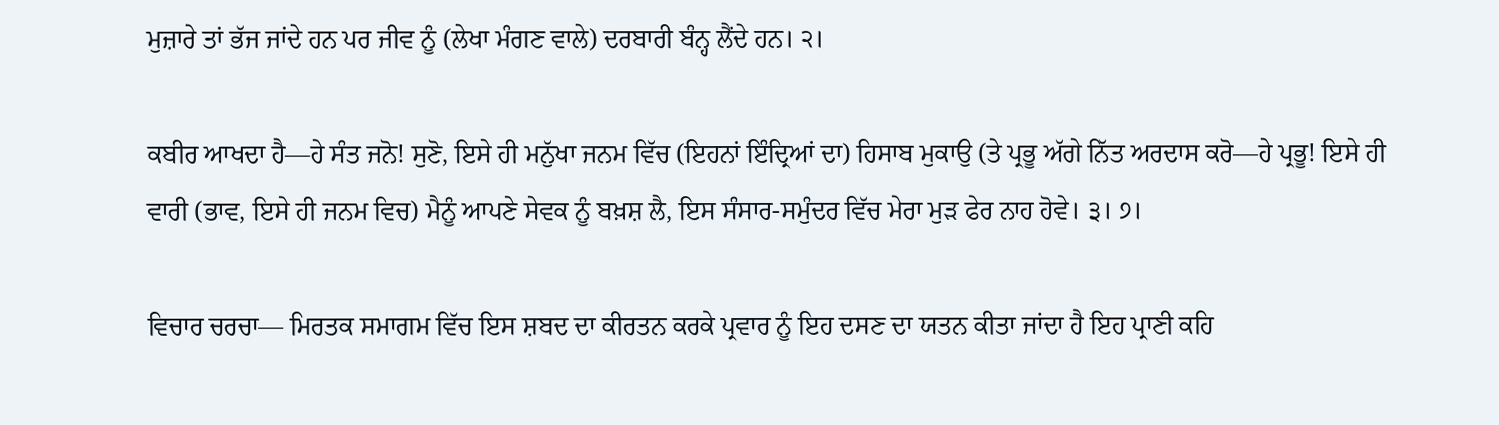ਮੁਜ਼ਾਰੇ ਤਾਂ ਭੱਜ ਜਾਂਦੇ ਹਨ ਪਰ ਜੀਵ ਨੂੰ (ਲੇਖਾ ਮੰਗਣ ਵਾਲੇ) ਦਰਬਾਰੀ ਬੰਨ੍ਹ ਲੈਂਦੇ ਹਨ। ੨।

ਕਬੀਰ ਆਖਦਾ ਹੈ—ਹੇ ਸੰਤ ਜਨੋ! ਸੁਣੋ, ਇਸੇ ਹੀ ਮਨੁੱਖਾ ਜਨਮ ਵਿੱਚ (ਇਹਨਾਂ ਇੰਦ੍ਰਿਆਂ ਦਾ) ਹਿਸਾਬ ਮੁਕਾਉ (ਤੇ ਪ੍ਰਭੂ ਅੱਗੇ ਨਿੱਤ ਅਰਦਾਸ ਕਰੋ—ਹੇ ਪ੍ਰਭੂ! ਇਸੇ ਹੀ ਵਾਰੀ (ਭਾਵ, ਇਸੇ ਹੀ ਜਨਮ ਵਿਚ) ਮੈਨੂੰ ਆਪਣੇ ਸੇਵਕ ਨੂੰ ਬਖ਼ਸ਼ ਲੈ, ਇਸ ਸੰਸਾਰ-ਸਮੁੰਦਰ ਵਿੱਚ ਮੇਰਾ ਮੁੜ ਫੇਰ ਨਾਹ ਹੋਵੇ। ੩। ੭।

ਵਿਚਾਰ ਚਰਚਾ— ਮਿਰਤਕ ਸਮਾਗਮ ਵਿੱਚ ਇਸ ਸ਼ਬਦ ਦਾ ਕੀਰਤਨ ਕਰਕੇ ਪ੍ਰਵਾਰ ਨੂੰ ਇਹ ਦਸਣ ਦਾ ਯਤਨ ਕੀਤਾ ਜਾਂਦਾ ਹੈ ਇਹ ਪ੍ਰਾਣੀ ਕਹਿ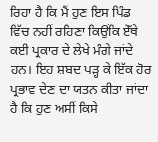ਰਿਹਾ ਹੈ ਕਿ ਮੈਂ ਹੁਣ ਇਸ ਪਿੰਡ ਵਿੱਚ ਨਹੀਂ ਰਹਿਣਾ ਕਿਉਂਕਿ ਏੱਥੇ ਕਈ ਪ੍ਰਕਾਰ ਦੇ ਲੇਖੇ ਮੰਗੇ ਜਾਂਦੇ ਹਨ। ਇਹ ਸ਼ਬਦ ਪੜ੍ਹ ਕੇ ਇੱਕ ਹੋਰ ਪ੍ਰਭਾਵ ਦੇਣ ਦਾ ਯਤਨ ਕੀਤਾ ਜਾਂਦਾ ਹੈ ਕਿ ਹੁਣ ਅਸੀਂ ਕਿਸੇ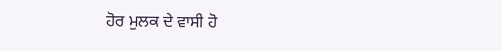ਹੋਰ ਮੁਲਕ ਦੇ ਵਾਸੀ ਹੋ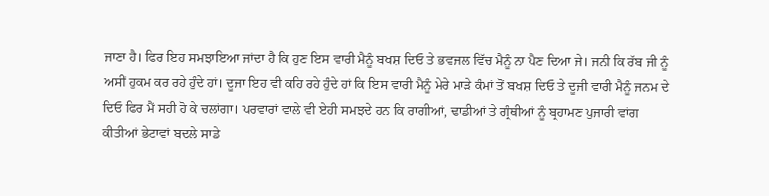ਜਾਣਾ ਹੈ। ਫਿਰ ਇਹ ਸਮਝਾਇਆ ਜਾਂਦਾ ਹੈ ਕਿ ਹੁਣ ਇਸ ਵਾਰੀ ਮੈਨੂੰ ਬਖਸ਼ ਦਿਓ ਤੇ ਭਵਜਲ ਵਿੱਚ ਮੈਨੂੰ ਨਾ ਪੈਣ ਦਿਆ ਜੇ। ਜਨੀ ਕਿ ਰੱਬ ਜੀ ਨੂੰ ਅਸੀਂ ਹੁਕਮ ਕਰ ਰਹੇ ਹੁੰਦੇ ਹਾਂ। ਦੂਜਾ ਇਹ ਵੀ ਕਹਿ ਰਹੇ ਹੁੰਦੇ ਹਾਂ ਕਿ ਇਸ ਵਾਰੀ ਮੈਨੂੰ ਮੇਰੇ ਮਾੜੇ ਕੰਮਾਂ ਤੋਂ ਬਖਸ਼ ਦਿਓ ਤੇ ਦੂਜੀ ਵਾਰੀ ਮੈਨੂੰ ਜਨਮ ਦੇ ਦਿਓ ਫਿਰ ਮੈਂ ਸਹੀ ਹੋ ਕੇ ਚਲਾਂਗਾ। ਪਰਵਾਰਾਂ ਵਾਲੇ ਵੀ ਏਹੀ ਸਮਝਦੇ ਹਨ ਕਿ ਰਾਗੀਆਂ, ਢਾਡੀਆਂ ਤੇ ਗ੍ਰੰਥੀਆਂ ਨੂੰ ਬ੍ਰਹਾਮਣ ਪੁਜਾਰੀ ਵਾਂਗ ਕੀਤੀਆਂ ਭੇਟਾਵਾਂ ਬਦਲੇ ਸਾਡੇ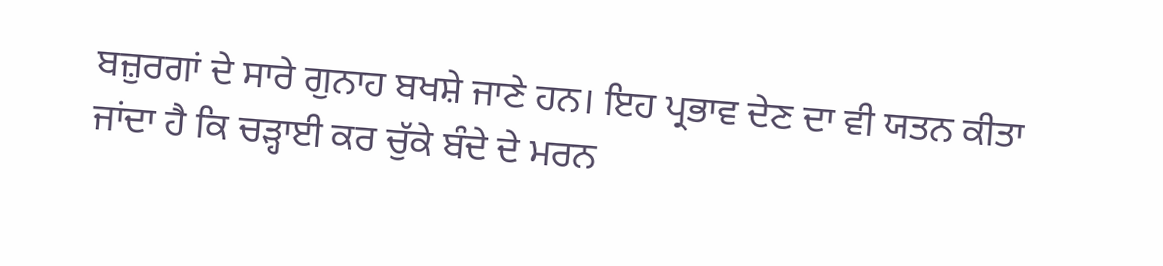ਬਜ਼ੁਰਗਾਂ ਦੇ ਸਾਰੇ ਗੁਨਾਹ ਬਖਸ਼ੇ ਜਾਣੇ ਹਨ। ਇਹ ਪ੍ਰਭਾਵ ਦੇਣ ਦਾ ਵੀ ਯਤਨ ਕੀਤਾ ਜਾਂਦਾ ਹੈ ਕਿ ਚੜ੍ਹਾਈ ਕਰ ਚੁੱਕੇ ਬੰਦੇ ਦੇ ਮਰਨ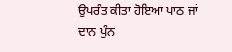ਉਪਰੰਤ ਕੀਤਾ ਹੋਇਆ ਪਾਠ ਜਾਂ ਦਾਨ ਪੁੰਨ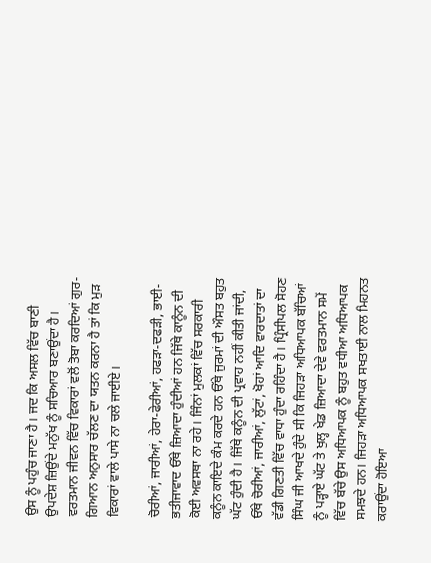ਉਸ ਨੂੰ ਪਹੁੰਚ ਜਾਣਾ ਹੈ। ਜਦ ਕਿ ਅਸਲ ਵਿੱਚ ਬਾਣੀ ਉਪਦੇਸ਼ ਜ਼ਿਉਂਦੇ ਮਨੁੱਖ ਨੂੰ ਸਚਿਆਰ ਬਣਾਉਂਦਾ ਹੈ। ਵਰਤਮਾਨ ਜੀਵਨ ਵਿੱਚ ਵਿਕਾਰਾਂ ਵਲੋਂ ਤੋਬਾ ਕਰਦਿਆਂ ਗੁਰ-ਗਿਆਨ ਅਨੁਸਾਰ ਚੱਲਣ ਦਾ ਯਤਨ ਕਰਨਾ ਹੈ ਤਾਂ ਕਿ ਮੁੜ ਵਿਕਾਰਾਂ ਵਾਲੇ ਪਾਸੇ ਨਾ ਚਲੇ ਜਾਈਏ।

ਚੋਰੀਆਂ, ਜਾਰੀਆਂ, ਹੇਰਾ-ਫੇਰੀਆਂ, ਹਫੜਾ-ਦਫੜੀ, ਭਾਈ-ਭਤੀਜਾਵਾਦ ਓੱਥੇ ਜ਼ਿਆਦਾ ਹੁੰਦੀਆਂ ਹਨ ਜਿੱਥੇ ਕਾਨੂੰਨ ਦੀ ਕੋਈ ਅਵਸਥਾ ਨਾ ਰਹੇ। ਜਿੰਨਾਂ ਮੁਲਕਾਂ ਵਿੱਚ ਸਰਕਾਰੀ ਕਨੂੰਨ ਕਾਇਦੇ ਕੰਮ ਕਰਦੇ ਹਨ ਓੱਥੇ ਜੁਰਮਾਂ ਦੀ ਔਸਤ ਬਹੁਤ ਘੱਟ ਹੁੰਦੀ ਹੈ। ਜਿੱਥੇ ਕਨੂੰਨ ਦੀ ਪ੍ਰਵਾਹ ਨਹੀਂ ਕੀਤੀ ਜਾਂਦੀ, ਓੱਥੇ ਚੋਰੀਆਂ, ਜਾਰੀਆਂ, ਲੁੱਟਾਂ, ਖੋਹਾਂ ਆਦਿ ਵਾਰਦਾਤਾਂ ਦਾ ਵੱਡੀ ਗਿਣਤੀ ਵਿੱਚ ਵਾਧਾ ਹੁੰਦਾ ਰਹਿੰਦਾ ਹੈ। ਪ੍ਰਿੰਸੀਪਲ ਸੋਹਣ ਸਿੰਘ ਜੀ ਆਖਦੇ ਹੁੰਦੇ ਸੀ ਕਿ ਜਿਹੜਾ ਅਧਿਆਪਕ ਬੱਚਿਆਂ ਨੂੰ ਪੜ੍ਹਾਏ ਘੱਟ ਤੇ ਖੁਲ੍ਹ ਖੇਡ ਜ਼ਿਆਦਾ ਦੇਵੇ ਵਰਤਮਾਨ ਸਮੇਂ ਵਿੱਚ ਬੱਚੇ ਉਸ ਅਧਿਆਪਕ ਨੂੰ ਬਹੁਤ ਵਧੀਆ ਅਧਿਆਪਕ ਸਮਝਦੇ ਹਨ। ਜਿਹੜਾ ਅਧਿਆਪਕ ਸਖਤਾਈ ਨਾਲ ਮਿਹਨਤ ਕਰਾਉਂਦਾ ਹੋਇਆ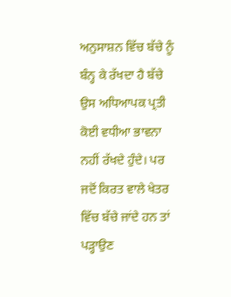ਅਨੁਸਾਸ਼ਨ ਵਿੱਚ ਬੱਚੇ ਨੂੰ ਬੰਨ੍ਹ ਕੇ ਰੱਖਦਾ ਹੈ ਬੱਚੇ ਉਸ ਅਧਿਆਪਕ ਪ੍ਰਤੀ ਕੋਈ ਵਧੀਆ ਭਾਵਨਾ ਨਹੀਂ ਰੱਖਦੇ ਹੁੰਦੇ। ਪਰ ਜਦੋਂ ਕਿਰਤ ਵਾਲੇ ਖੇਤਰ ਵਿੱਚ ਬੱਚੇ ਜਾਂਦੇ ਹਨ ਤਾਂ ਪੜ੍ਹਾਉਣ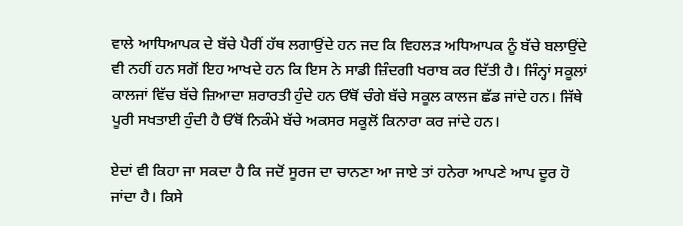ਵਾਲੇ ਆਧਿਆਪਕ ਦੇ ਬੱਚੇ ਪੈਰੀਂ ਹੱਥ ਲਗਾਉਂਦੇ ਹਨ ਜਦ ਕਿ ਵਿਹਲੜ ਅਧਿਆਪਕ ਨੂੰ ਬੱਚੇ ਬਲਾਉਂਦੇ ਵੀ ਨਹੀਂ ਹਨ ਸਗੋਂ ਇਹ ਆਖਦੇ ਹਨ ਕਿ ਇਸ ਨੇ ਸਾਡੀ ਜ਼ਿੰਦਗੀ ਖਰਾਬ ਕਰ ਦਿੱਤੀ ਹੈ। ਜਿੰਨ੍ਹਾਂ ਸਕੂਲਾਂ ਕਾਲਜਾਂ ਵਿੱਚ ਬੱਚੇ ਜ਼ਿਆਦਾ ਸ਼ਰਾਰਤੀ ਹੁੰਦੇ ਹਨ ਓੱਥੋਂ ਚੰਗੇ ਬੱਚੇ ਸਕੂਲ ਕਾਲਜ ਛੱਡ ਜਾਂਦੇ ਹਨ। ਜਿੱਥੇ ਪੂਰੀ ਸਖਤਾਈ ਹੁੰਦੀ ਹੈ ਓੱਥੋਂ ਨਿਕੰਮੇ ਬੱਚੇ ਅਕਸਰ ਸਕੂਲੋਂ ਕਿਨਾਰਾ ਕਰ ਜਾਂਦੇ ਹਨ।

ਏਦਾਂ ਵੀ ਕਿਹਾ ਜਾ ਸਕਦਾ ਹੈ ਕਿ ਜਦੋਂ ਸੂਰਜ ਦਾ ਚਾਨਣਾ ਆ ਜਾਏ ਤਾਂ ਹਨੇਰਾ ਆਪਣੇ ਆਪ ਦੂਰ ਹੋ ਜਾਂਦਾ ਹੈ। ਕਿਸੇ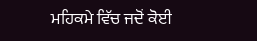ਮਹਿਕਮੇ ਵਿੱਚ ਜਦੋਂ ਕੋਈ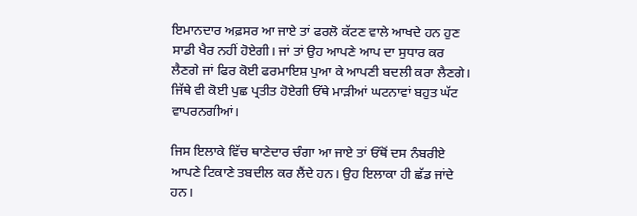ਇਮਾਨਦਾਰ ਅਫ਼ਸਰ ਆ ਜਾਏ ਤਾਂ ਫਰਲੋ ਕੱਟਣ ਵਾਲੇ ਆਖਦੇ ਹਨ ਹੁਣ ਸਾਡੀ ਖੈਰ ਨਹੀਂ ਹੋਏਗੀ। ਜਾਂ ਤਾਂ ਉਹ ਆਪਣੇ ਆਪ ਦਾ ਸੁਧਾਰ ਕਰ ਲੈਣਗੇ ਜਾਂ ਫਿਰ ਕੋਈ ਫਰਮਾਇਸ਼ ਪੁਆ ਕੇ ਆਪਣੀ ਬਦਲੀ ਕਰਾ ਲੈਣਗੇ। ਜਿੱਥੇ ਵੀ ਕੋਈ ਪੁਛ ਪ੍ਰਤੀਤ ਹੋਏਗੀ ਓੱਥੇ ਮਾੜੀਆਂ ਘਟਨਾਵਾਂ ਬਹੁਤ ਘੱਟ ਵਾਪਰਨਗੀਆਂ।

ਜਿਸ ਇਲਾਕੇ ਵਿੱਚ ਥਾਣੇਦਾਰ ਚੰਗਾ ਆ ਜਾਏ ਤਾਂ ਓੱਥੋਂ ਦਸ ਨੰਬਰੀਏ ਆਪਣੇ ਟਿਕਾਣੇ ਤਬਦੀਲ ਕਰ ਲੈਂਦੇ ਹਨ। ਉਹ ਇਲਾਕਾ ਹੀ ਛੱਡ ਜਾਂਦੇ ਹਨ।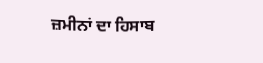ਜ਼ਮੀਨਾਂ ਦਾ ਹਿਸਾਬ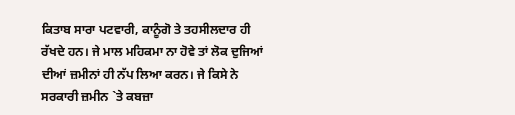ਕਿਤਾਬ ਸਾਰਾ ਪਟਵਾਰੀ, ਕਾਨੂੰਗੋ ਤੇ ਤਹਸੀਲਦਾਰ ਹੀ ਰੱਖਦੇ ਹਨ। ਜੇ ਮਾਲ ਮਹਿਕਮਾ ਨਾ ਹੋਵੇ ਤਾਂ ਲੋਕ ਦੁਜਿਆਂ ਦੀਆਂ ਜ਼ਮੀਨਾਂ ਹੀ ਨੱਪ ਲਿਆ ਕਰਨ। ਜੇ ਕਿਸੇ ਨੇ ਸਰਕਾਰੀ ਜ਼ਮੀਨ `ਤੇ ਕਬਜ਼ਾ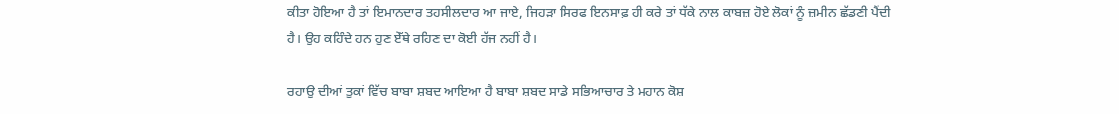ਕੀਤਾ ਹੋਇਆ ਹੈ ਤਾਂ ਇਮਾਨਦਾਰ ਤਹਸੀਲਦਾਰ ਆ ਜਾਏ, ਜਿਹੜਾ ਸਿਰਫ ਇਨਸਾਫ਼ ਹੀ ਕਰੇ ਤਾਂ ਧੱਕੇ ਨਾਲ ਕਾਬਜ਼ ਹੋਏ ਲੋਕਾਂ ਨੂੰ ਜ਼ਮੀਨ ਛੱਡਣੀ ਪੈਂਦੀ ਹੈ। ਉਹ ਕਹਿੰਦੇ ਹਨ ਹੁਣ ਏੱਥੇ ਰਹਿਣ ਦਾ ਕੋਈ ਹੱਜ ਨਹੀਂ ਹੈ।

ਰਹਾਉ ਦੀਆਂ ਤੁਕਾਂ ਵਿੱਚ ਬਾਬਾ ਸ਼ਬਦ ਆਇਆ ਹੈ ਬਾਬਾ ਸ਼ਬਦ ਸਾਡੇ ਸਭਿਆਚਾਰ ਤੇ ਮਹਾਨ ਕੋਸ਼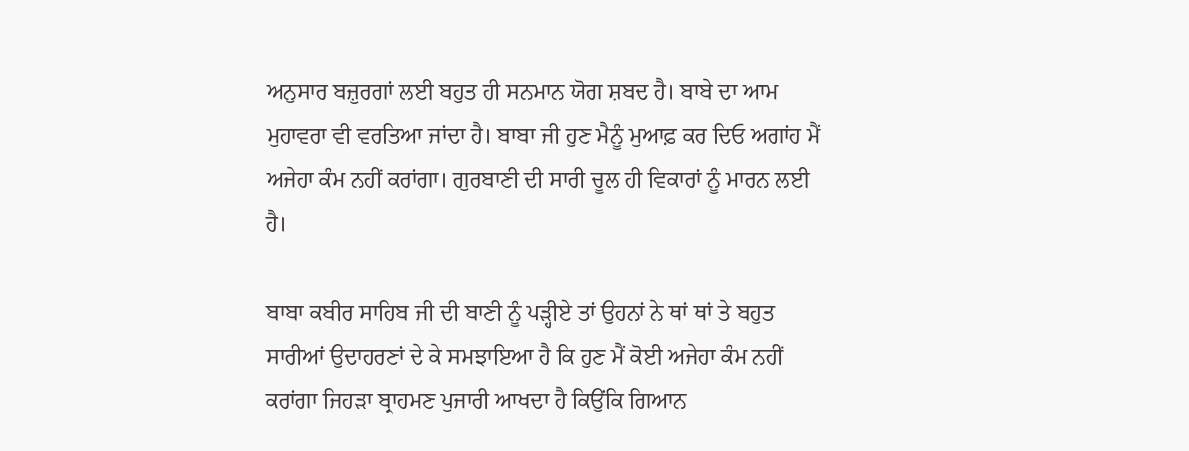ਅਨੁਸਾਰ ਬਜ਼ੁਰਗਾਂ ਲਈ ਬਹੁਤ ਹੀ ਸਨਮਾਨ ਯੋਗ ਸ਼ਬਦ ਹੈ। ਬਾਬੇ ਦਾ ਆਮ ਮੁਹਾਵਰਾ ਵੀ ਵਰਤਿਆ ਜਾਂਦਾ ਹੈ। ਬਾਬਾ ਜੀ ਹੁਣ ਮੈਨੂੰ ਮੁਆਫ਼ ਕਰ ਦਿਓ ਅਗਾਂਹ ਮੈਂ ਅਜੇਹਾ ਕੰਮ ਨਹੀਂ ਕਰਾਂਗਾ। ਗੁਰਬਾਣੀ ਦੀ ਸਾਰੀ ਚੂਲ ਹੀ ਵਿਕਾਰਾਂ ਨੂੰ ਮਾਰਨ ਲਈ ਹੈ।

ਬਾਬਾ ਕਬੀਰ ਸਾਹਿਬ ਜੀ ਦੀ ਬਾਣੀ ਨੂੰ ਪੜ੍ਹੀਏ ਤਾਂ ਉਹਨਾਂ ਨੇ ਥਾਂ ਥਾਂ ਤੇ ਬਹੁਤ ਸਾਰੀਆਂ ਉਦਾਹਰਣਾਂ ਦੇ ਕੇ ਸਮਝਾਇਆ ਹੈ ਕਿ ਹੁਣ ਮੈਂ ਕੋਈ ਅਜੇਹਾ ਕੰਮ ਨਹੀਂ ਕਰਾਂਗਾ ਜਿਹੜਾ ਬ੍ਰਾਹਮਣ ਪੁਜਾਰੀ ਆਖਦਾ ਹੈ ਕਿਉਂਕਿ ਗਿਆਨ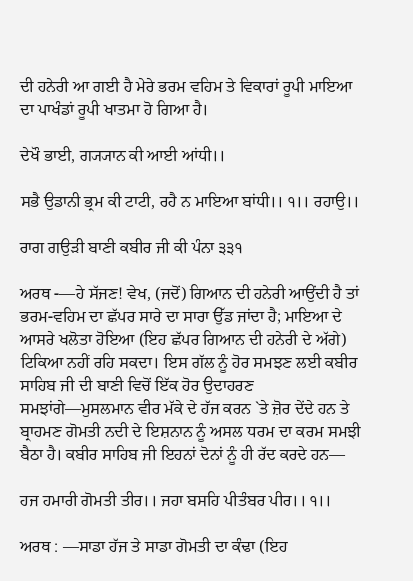ਦੀ ਹਨੇਰੀ ਆ ਗਈ ਹੈ ਮੇਰੇ ਭਰਮ ਵਹਿਮ ਤੇ ਵਿਕਾਰਾਂ ਰੂਪੀ ਮਾਇਆ ਦਾ ਪਾਖੰਡਾਂ ਰੂਪੀ ਖਾਤਮਾ ਹੋ ਗਿਆ ਹੈ।

ਦੇਖੌ ਭਾਈ, ਗ੍ਯ੍ਯਾਨ ਕੀ ਆਈ ਆਂਧੀ।।

ਸਭੈ ਉਡਾਨੀ ਭ੍ਰਮ ਕੀ ਟਾਟੀ, ਰਹੈ ਨ ਮਾਇਆ ਬਾਂਧੀ।। ੧।। ਰਹਾਉ।।

ਰਾਗ ਗਉੜੀ ਬਾਣੀ ਕਬੀਰ ਜੀ ਕੀ ਪੰਨਾ ੩੩੧

ਅਰਥ -—ਹੇ ਸੱਜਣ! ਵੇਖ, (ਜਦੋਂ) ਗਿਆਨ ਦੀ ਹਨੇਰੀ ਆਉਂਦੀ ਹੈ ਤਾਂ ਭਰਮ-ਵਹਿਮ ਦਾ ਛੱਪਰ ਸਾਰੇ ਦਾ ਸਾਰਾ ਉੱਡ ਜਾਂਦਾ ਹੈ; ਮਾਇਆ ਦੇ ਆਸਰੇ ਖਲੋਤਾ ਹੋਇਆ (ਇਹ ਛੱਪਰ ਗਿਆਨ ਦੀ ਹਨੇਰੀ ਦੇ ਅੱਗੇ) ਟਿਕਿਆ ਨਹੀਂ ਰਹਿ ਸਕਦਾ। ਇਸ ਗੱਲ ਨੂੰ ਹੋਰ ਸਮਝਣ ਲਈ ਕਬੀਰ ਸਾਹਿਬ ਜੀ ਦੀ ਬਾਣੀ ਵਿਚੋਂ ਇੱਕ ਹੋਰ ਉਦਾਹਰਣ ਸਮਝਾਂਗੇ—ਮੁਸਲਮਾਨ ਵੀਰ ਮੱਕੇ ਦੇ ਹੱਜ ਕਰਨ `ਤੇ ਜ਼ੋਰ ਦੇਂਦੇ ਹਨ ਤੇ ਬ੍ਰਾਹਮਣ ਗੋਮਤੀ ਨਦੀ ਦੇ ਇਸ਼ਨਾਨ ਨੂੰ ਅਸਲ ਧਰਮ ਦਾ ਕਰਮ ਸਮਝੀ ਬੈਠਾ ਹੈ। ਕਬੀਰ ਸਾਹਿਬ ਜੀ ਇਹਨਾਂ ਦੋਨਾਂ ਨੂੰ ਹੀ ਰੱਦ ਕਰਦੇ ਹਨ—

ਹਜ ਹਮਾਰੀ ਗੋਮਤੀ ਤੀਰ।। ਜਹਾ ਬਸਹਿ ਪੀਤੰਬਰ ਪੀਰ।। ੧।।

ਅਰਥ : —ਸਾਡਾ ਹੱਜ ਤੇ ਸਾਡਾ ਗੋਮਤੀ ਦਾ ਕੰਢਾ (ਇਹ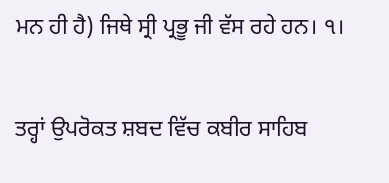ਮਨ ਹੀ ਹੈ) ਜਿਥੇ ਸ੍ਰੀ ਪ੍ਰਭੂ ਜੀ ਵੱਸ ਰਹੇ ਹਨ। ੧।

ਤਰ੍ਹਾਂ ਉਪਰੋਕਤ ਸ਼ਬਦ ਵਿੱਚ ਕਬੀਰ ਸਾਹਿਬ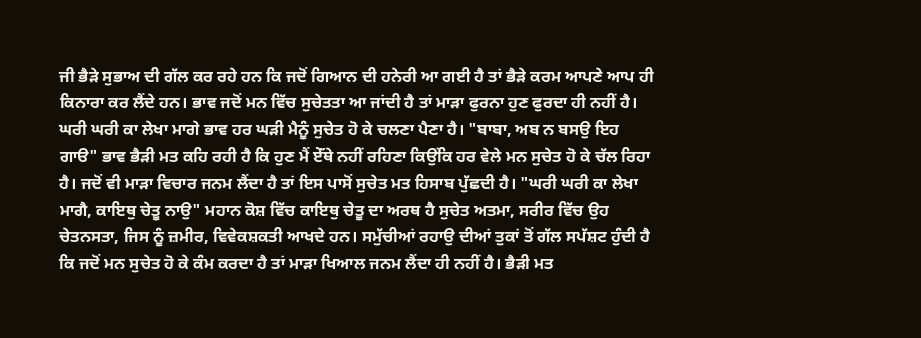ਜੀ ਭੈੜੇ ਸੁਭਾਅ ਦੀ ਗੱਲ ਕਰ ਰਹੇ ਹਨ ਕਿ ਜਦੋਂ ਗਿਆਨ ਦੀ ਹਨੇਰੀ ਆ ਗਈ ਹੈ ਤਾਂ ਭੈੜੇ ਕਰਮ ਆਪਣੇ ਆਪ ਹੀ ਕਿਨਾਰਾ ਕਰ ਲੈਂਦੇ ਹਨ। ਭਾਵ ਜਦੋਂ ਮਨ ਵਿੱਚ ਸੁਚੇਤਤਾ ਆ ਜਾਂਦੀ ਹੈ ਤਾਂ ਮਾੜਾ ਫੁਰਨਾ ਹੁਣ ਫੁਰਦਾ ਹੀ ਨਹੀਂ ਹੈ। ਘਰੀ ਘਰੀ ਕਾ ਲੇਖਾ ਮਾਗੇ ਭਾਵ ਹਰ ਘੜੀ ਮੈਨੂੰ ਸੁਚੇਤ ਹੋ ਕੇ ਚਲਣਾ ਪੈਣਾ ਹੈ। "ਬਾਬਾ, ਅਬ ਨ ਬਸਉ ਇਹ ਗਾੳ" ਭਾਵ ਭੈੜੀ ਮਤ ਕਹਿ ਰਹੀ ਹੈ ਕਿ ਹੁਣ ਮੈਂ ਏੱਥੇ ਨਹੀਂ ਰਹਿਣਾ ਕਿਉਂਕਿ ਹਰ ਵੇਲੇ ਮਨ ਸੁਚੇਤ ਹੋ ਕੇ ਚੱਲ ਰਿਹਾ ਹੈ। ਜਦੋਂ ਵੀ ਮਾੜਾ ਵਿਚਾਰ ਜਨਮ ਲੈਂਦਾ ਹੈ ਤਾਂ ਇਸ ਪਾਸੋਂ ਸੁਚੇਤ ਮਤ ਹਿਸਾਬ ਪੁੱਛਦੀ ਹੈ। "ਘਰੀ ਘਰੀ ਕਾ ਲੇਖਾ ਮਾਗੈ, ਕਾਇਥੁ ਚੇਤੂ ਨਾਉ" ਮਹਾਨ ਕੋਸ਼ ਵਿੱਚ ਕਾਇਥੁ ਚੇਤੂ ਦਾ ਅਰਥ ਹੈ ਸੁਚੇਤ ਅਤਮਾ, ਸਰੀਰ ਵਿੱਚ ਉਹ ਚੇਤਨਸਤਾ, ਜਿਸ ਨੂੰ ਜ਼ਮੀਰ, ਵਿਵੇਕਸ਼ਕਤੀ ਆਖਦੇ ਹਨ। ਸਮੁੱਚੀਆਂ ਰਹਾਉ ਦੀਆਂ ਤੁਕਾਂ ਤੋਂ ਗੱਲ ਸਪੱਸ਼ਟ ਹੁੰਦੀ ਹੈ ਕਿ ਜਦੋਂ ਮਨ ਸੁਚੇਤ ਹੋ ਕੇ ਕੰਮ ਕਰਦਾ ਹੈ ਤਾਂ ਮਾੜਾ ਖਿਆਲ ਜਨਮ ਲੈਂਦਾ ਹੀ ਨਹੀਂ ਹੈ। ਭੈੜੀ ਮਤ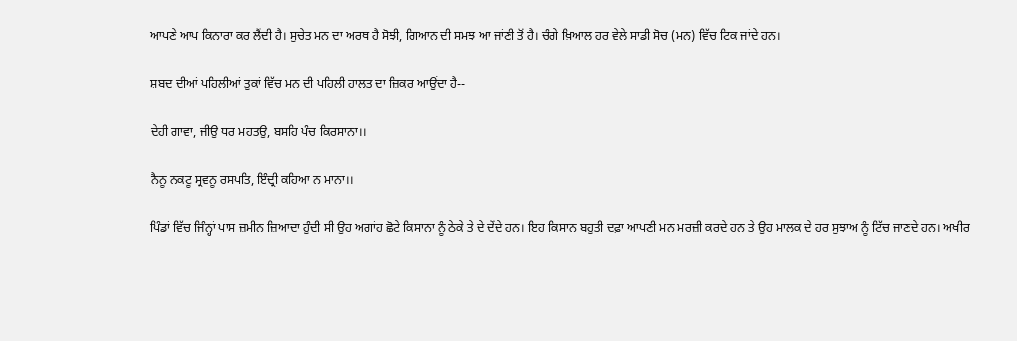ਆਪਣੇ ਆਪ ਕਿਨਾਰਾ ਕਰ ਲੈਂਦੀ ਹੈ। ਸੁਚੇਤ ਮਨ ਦਾ ਅਰਥ ਹੈ ਸੋਝੀ, ਗਿਆਨ ਦੀ ਸਮਝ ਆ ਜਾਂਣੀ ਤੋਂ ਹੈ। ਚੰਗੇ ਖ਼ਿਆਲ ਹਰ ਵੇਲੇ ਸਾਡੀ ਸੋਚ (ਮਨ) ਵਿੱਚ ਟਿਕ ਜਾਂਦੇ ਹਨ।

ਸ਼ਬਦ ਦੀਆਂ ਪਹਿਲੀਆਂ ਤੁਕਾਂ ਵਿੱਚ ਮਨ ਦੀ ਪਹਿਲੀ ਹਾਲਤ ਦਾ ਜ਼ਿਕਰ ਆਉਂਦਾ ਹੈ--

ਦੇਹੀ ਗਾਵਾ, ਜੀਉ ਧਰ ਮਹਤਉ, ਬਸਹਿ ਪੰਚ ਕਿਰਸਾਨਾ।।

ਨੈਨੂ ਨਕਟੂ ਸ੍ਰਵਨੂ ਰਸਪਤਿ, ਇੰਦ੍ਰੀ ਕਹਿਆ ਨ ਮਾਨਾ।।

ਪਿੰਡਾਂ ਵਿੱਚ ਜਿੰਨ੍ਹਾਂ ਪਾਸ ਜ਼ਮੀਨ ਜ਼ਿਆਦਾ ਹੁੰਦੀ ਸੀ ਉਹ ਅਗਾਂਹ ਛੋਟੇ ਕਿਸਾਨਾ ਨੂੰ ਠੇਕੇ ਤੇ ਦੇ ਦੇਂਦੇ ਹਨ। ਇਹ ਕਿਸਾਨ ਬਹੁਤੀ ਦਫ਼ਾ ਆਪਣੀ ਮਨ ਮਰਜ਼ੀ ਕਰਦੇ ਹਨ ਤੇ ਉਹ ਮਾਲਕ ਦੇ ਹਰ ਸੁਝਾਅ ਨੂੰ ਟਿੱਚ ਜਾਣਦੇ ਹਨ। ਅਖੀਰ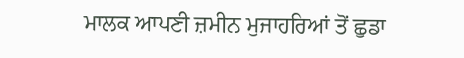ਮਾਲਕ ਆਪਣੀ ਜ਼ਮੀਨ ਮੁਜਾਹਰਿਆਂ ਤੋਂ ਛੁਡਾ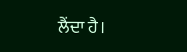ਲੈਂਦਾ ਹੈ।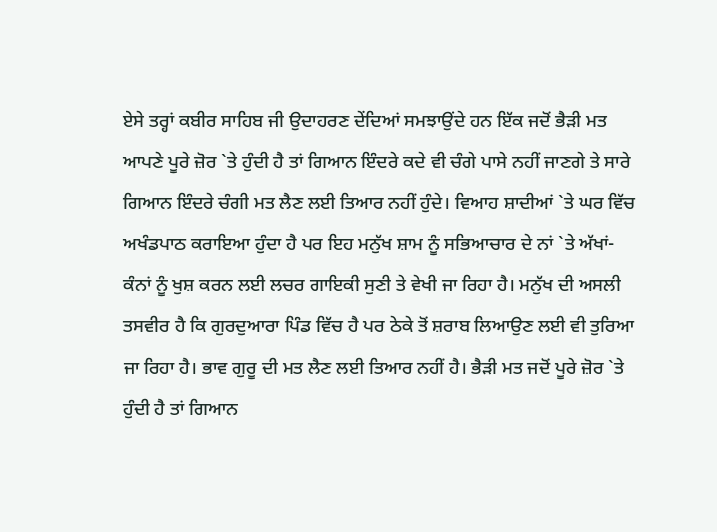ਏਸੇ ਤਰ੍ਹਾਂ ਕਬੀਰ ਸਾਹਿਬ ਜੀ ਉਦਾਹਰਣ ਦੇਂਦਿਆਂ ਸਮਝਾਉਂਦੇ ਹਨ ਇੱਕ ਜਦੋਂ ਭੈੜੀ ਮਤ ਆਪਣੇ ਪੂਰੇ ਜ਼ੋਰ `ਤੇ ਹੁੰਦੀ ਹੈ ਤਾਂ ਗਿਆਨ ਇੰਦਰੇ ਕਦੇ ਵੀ ਚੰਗੇ ਪਾਸੇ ਨਹੀਂ ਜਾਣਗੇ ਤੇ ਸਾਰੇ ਗਿਆਨ ਇੰਦਰੇ ਚੰਗੀ ਮਤ ਲੈਣ ਲਈ ਤਿਆਰ ਨਹੀਂ ਹੁੰਦੇ। ਵਿਆਹ ਸ਼ਾਦੀਆਂ `ਤੇ ਘਰ ਵਿੱਚ ਅਖੰਡਪਾਠ ਕਰਾਇਆ ਹੁੰਦਾ ਹੈ ਪਰ ਇਹ ਮਨੁੱਖ ਸ਼ਾਮ ਨੂੰ ਸਭਿਆਚਾਰ ਦੇ ਨਾਂ `ਤੇ ਅੱਖਾਂ-ਕੰਨਾਂ ਨੂੰ ਖੁਸ਼ ਕਰਨ ਲਈ ਲਚਰ ਗਾਇਕੀ ਸੁਣੀ ਤੇ ਵੇਖੀ ਜਾ ਰਿਹਾ ਹੈ। ਮਨੁੱਖ ਦੀ ਅਸਲੀ ਤਸਵੀਰ ਹੈ ਕਿ ਗੁਰਦੁਆਰਾ ਪਿੰਡ ਵਿੱਚ ਹੈ ਪਰ ਠੇਕੇ ਤੋਂ ਸ਼ਰਾਬ ਲਿਆਉਣ ਲਈ ਵੀ ਤੁਰਿਆ ਜਾ ਰਿਹਾ ਹੈ। ਭਾਵ ਗੁਰੂ ਦੀ ਮਤ ਲੈਣ ਲਈ ਤਿਆਰ ਨਹੀਂ ਹੈ। ਭੈੜੀ ਮਤ ਜਦੋਂ ਪੂਰੇ ਜ਼ੋਰ `ਤੇ ਹੁੰਦੀ ਹੈ ਤਾਂ ਗਿਆਨ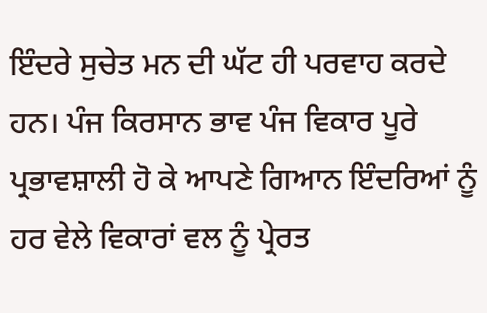ਇੰਦਰੇ ਸੁਚੇਤ ਮਨ ਦੀ ਘੱਟ ਹੀ ਪਰਵਾਹ ਕਰਦੇ ਹਨ। ਪੰਜ ਕਿਰਸਾਨ ਭਾਵ ਪੰਜ ਵਿਕਾਰ ਪੂਰੇ ਪ੍ਰਭਾਵਸ਼ਾਲੀ ਹੋ ਕੇ ਆਪਣੇ ਗਿਆਨ ਇੰਦਰਿਆਂ ਨੂੰ ਹਰ ਵੇਲੇ ਵਿਕਾਰਾਂ ਵਲ ਨੂੰ ਪ੍ਰੇਰਤ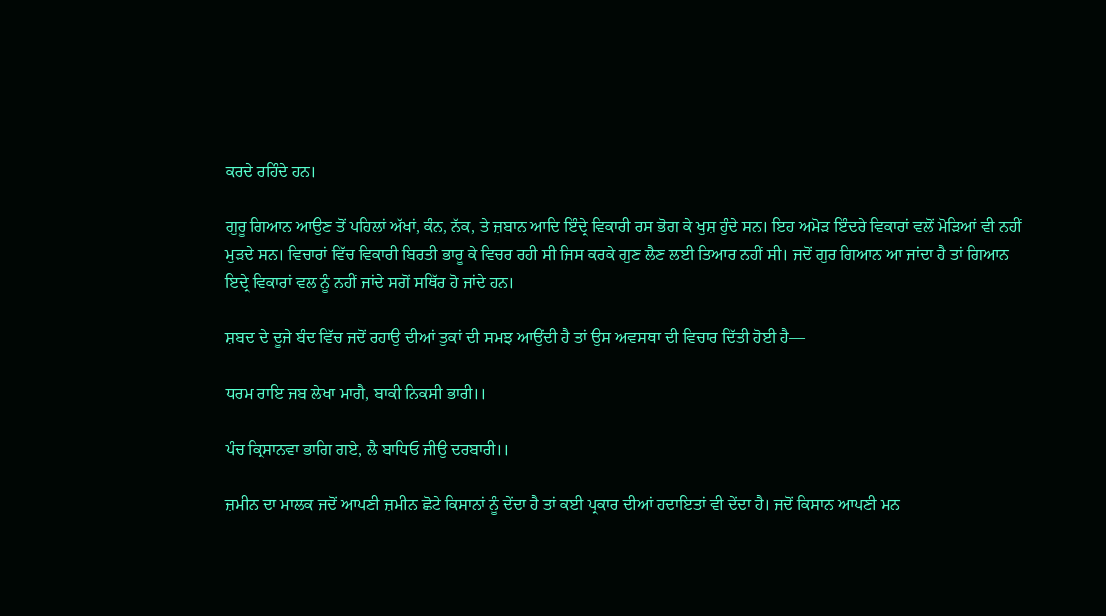ਕਰਦੇ ਰਹਿੰਦੇ ਹਨ।

ਗੁਰੂ ਗਿਆਨ ਆਉਣ ਤੋਂ ਪਹਿਲਾਂ ਅੱਖਾਂ, ਕੰਨ, ਨੱਕ, ਤੇ ਜ਼ਬਾਨ ਆਦਿ ਇੰਦ੍ਰੇ ਵਿਕਾਰੀ ਰਸ ਭੋਗ ਕੇ ਖੁਸ਼ ਹੁੰਦੇ ਸਨ। ਇਹ ਅਮੋੜ ਇੰਦਰੇ ਵਿਕਾਰਾਂ ਵਲੋਂ ਮੋੜਿਆਂ ਵੀ ਨਹੀਂ ਮੁੜਦੇ ਸਨ। ਵਿਚਾਰਾਂ ਵਿੱਚ ਵਿਕਾਰੀ ਬਿਰਤੀ ਭਾਰੂ ਕੇ ਵਿਚਰ ਰਹੀ ਸੀ ਜਿਸ ਕਰਕੇ ਗੁਣ ਲੈਣ ਲਈ ਤਿਆਰ ਨਹੀਂ ਸੀ। ਜਦੋਂ ਗੁਰ ਗਿਆਨ ਆ ਜਾਂਦਾ ਹੈ ਤਾਂ ਗਿਆਨ ਇਦ੍ਰੇ ਵਿਕਾਰਾਂ ਵਲ ਨੂੰ ਨਹੀਂ ਜਾਂਦੇ ਸਗੋਂ ਸਥਿੱਰ ਹੋ ਜਾਂਦੇ ਹਨ।

ਸ਼ਬਦ ਦੇ ਦੂਜੇ ਬੰਦ ਵਿੱਚ ਜਦੋਂ ਰਹਾਉ ਦੀਆਂ ਤੁਕਾਂ ਦੀ ਸਮਝ ਆਉਂਦੀ ਹੈ ਤਾਂ ਉਸ ਅਵਸਥਾ ਦੀ ਵਿਚਾਰ ਦਿੱਤੀ ਹੋਈ ਹੈ—

ਧਰਮ ਰਾਇ ਜਬ ਲੇਖਾ ਮਾਗੈ, ਬਾਕੀ ਨਿਕਸੀ ਭਾਰੀ।।

ਪੰਚ ਕ੍ਰਿਸਾਨਵਾ ਭਾਗਿ ਗਏ, ਲੈ ਬਾਧਿਓ ਜੀਉ ਦਰਬਾਰੀ।।

ਜ਼ਮੀਨ ਦਾ ਮਾਲਕ ਜਦੋਂ ਆਪਣੀ ਜ਼ਮੀਨ ਛੋਟੇ ਕਿਸਾਨਾਂ ਨੂੰ ਦੇਂਦਾ ਹੈ ਤਾਂ ਕਈ ਪ੍ਰਕਾਰ ਦੀਆਂ ਹਦਾਇਤਾਂ ਵੀ ਦੇਂਦਾ ਹੈ। ਜਦੋਂ ਕਿਸਾਨ ਆਪਣੀ ਮਨ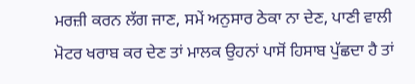ਮਰਜ਼ੀ ਕਰਨ ਲੱਗ ਜਾਣ, ਸਮੇਂ ਅਨੁਸਾਰ ਠੇਕਾ ਨਾ ਦੇਣ, ਪਾਣੀ ਵਾਲੀ ਮੋਟਰ ਖਰਾਬ ਕਰ ਦੇਣ ਤਾਂ ਮਾਲਕ ਉਹਨਾਂ ਪਾਸੋਂ ਹਿਸਾਬ ਪੁੱਛਦਾ ਹੈ ਤਾਂ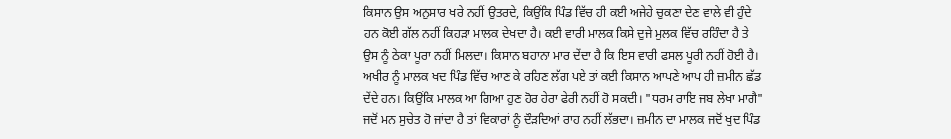ਕਿਸਾਨ ਉਸ ਅਨੁਸਾਰ ਖਰੇ ਨਹੀਂ ਉਤਰਦੇ, ਕਿਉਂਕਿ ਪਿੰਡ ਵਿੱਚ ਹੀ ਕਈ ਅਜੇਹੇ ਚੁਕਣਾ ਦੇਣ ਵਾਲੇ ਵੀ ਹੁੰਦੇ ਹਨ ਕੋਈ ਗੱਲ ਨਹੀਂ ਕਿਹੜਾ ਮਾਲਕ ਦੇਖਦਾ ਹੈ। ਕਈ ਵਾਰੀ ਮਾਲਕ ਕਿਸੇ ਦੁਜੇ ਮੁਲਕ ਵਿੱਚ ਰਹਿੰਦਾ ਹੈ ਤੇ ਉਸ ਨੂੰ ਠੇਕਾ ਪੂਰਾ ਨਹੀਂ ਮਿਲਦਾ। ਕਿਸਾਨ ਬਹਾਨਾ ਮਾਰ ਦੇਂਦਾ ਹੈ ਕਿ ਇਸ ਵਾਰੀ ਫਸਲ ਪੂਰੀ ਨਹੀਂ ਹੋਈ ਹੈ। ਅਖੀਰ ਨੂੰ ਮਾਲਕ ਖਦ ਪਿੰਡ ਵਿੱਚ ਆਣ ਕੇ ਰਹਿਣ ਲੱਗ ਪਏ ਤਾਂ ਕਈ ਕਿਸਾਨ ਆਪਣੇ ਆਪ ਹੀ ਜ਼ਮੀਨ ਛੱਡ ਦੇਂਦੇ ਹਨ। ਕਿਉਂਕਿ ਮਾਲਕ ਆ ਗਿਆ ਹੁਣ ਹੋਰ ਹੇਰਾ ਫੇਰੀ ਨਹੀਂ ਹੋ ਸਕਦੀ। "ਧਰਮ ਰਾਇ ਜਬ ਲੇਖਾ ਮਾਗੈ" ਜਦੋਂ ਮਨ ਸੁਚੇਤ ਹੋ ਜਾਂਦਾ ਹੈ ਤਾਂ ਵਿਕਾਰਾਂ ਨੂੰ ਦੌੜਦਿਆਂ ਰਾਹ ਨਹੀਂ ਲੱਭਦਾ। ਜ਼ਮੀਨ ਦਾ ਮਾਲਕ ਜਦੋਂ ਖੁਦ ਪਿੰਡ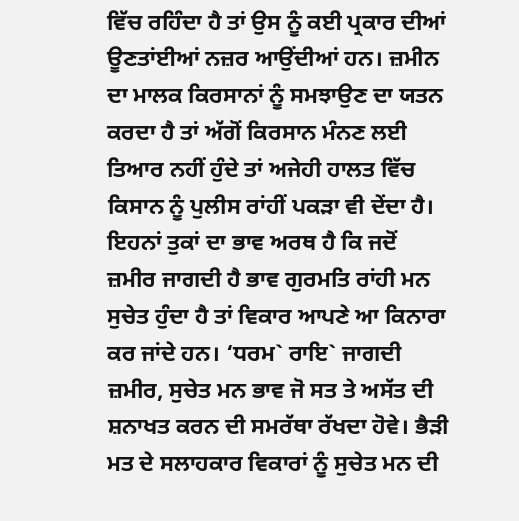ਵਿੱਚ ਰਹਿੰਦਾ ਹੈ ਤਾਂ ਉਸ ਨੂੰ ਕਈ ਪ੍ਰਕਾਰ ਦੀਆਂ ਊਣਤਾਂਈਆਂ ਨਜ਼ਰ ਆਉਂਦੀਆਂ ਹਨ। ਜ਼ਮੀਨ ਦਾ ਮਾਲਕ ਕਿਰਸਾਨਾਂ ਨੂੰ ਸਮਝਾਉਣ ਦਾ ਯਤਨ ਕਰਦਾ ਹੈ ਤਾਂ ਅੱਗੋਂ ਕਿਰਸਾਨ ਮੰਨਣ ਲਈ ਤਿਆਰ ਨਹੀਂ ਹੁੰਦੇ ਤਾਂ ਅਜੇਹੀ ਹਾਲਤ ਵਿੱਚ ਕਿਸਾਨ ਨੂੰ ਪੁਲੀਸ ਰਾਂਹੀਂ ਪਕੜਾ ਵੀ ਦੇਂਦਾ ਹੈ। ਇਹਨਾਂ ਤੁਕਾਂ ਦਾ ਭਾਵ ਅਰਥ ਹੈ ਕਿ ਜਦੋਂ ਜ਼ਮੀਰ ਜਾਗਦੀ ਹੈ ਭਾਵ ਗੁਰਮਤਿ ਰਾਂਹੀ ਮਨ ਸੁਚੇਤ ਹੁੰਦਾ ਹੈ ਤਾਂ ਵਿਕਾਰ ਆਪਣੇ ਆ ਕਿਨਾਰਾ ਕਰ ਜਾਂਦੇ ਹਨ। ‘ਧਰਮ` ਰਾਇ` ਜਾਗਦੀ ਜ਼ਮੀਰ, ਸੁਚੇਤ ਮਨ ਭਾਵ ਜੋ ਸਤ ਤੇ ਅਸੱਤ ਦੀ ਸ਼ਨਾਖਤ ਕਰਨ ਦੀ ਸਮਰੱਥਾ ਰੱਖਦਾ ਹੋਵੇ। ਭੈੜੀ ਮਤ ਦੇ ਸਲਾਹਕਾਰ ਵਿਕਾਰਾਂ ਨੂੰ ਸੁਚੇਤ ਮਨ ਦੀ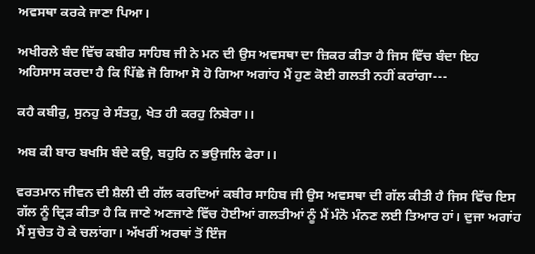ਅਵਸਥਾ ਕਰਕੇ ਜਾਣਾ ਪਿਆ।

ਅਖੀਰਲੇ ਬੰਦ ਵਿੱਚ ਕਬੀਰ ਸਾਹਿਬ ਜੀ ਨੇ ਮਨ ਦੀ ਉਸ ਅਵਸਥਾ ਦਾ ਜ਼ਿਕਰ ਕੀਤਾ ਹੈ ਜਿਸ ਵਿੱਚ ਬੰਦਾ ਇਹ ਅਹਿਸਾਸ ਕਰਦਾ ਹੈ ਕਿ ਪਿੱਛੇ ਜੋ ਗਿਆ ਸੋ ਹੋ ਗਿਆ ਅਗਾਂਹ ਮੈਂ ਹੁਣ ਕੋਈ ਗਲਤੀ ਨਹੀਂ ਕਰਾਂਗਾ---

ਕਹੈ ਕਬੀਰੁ, ਸੁਨਹੁ ਰੇ ਸੰਤਹੁ, ਖੇਤ ਹੀ ਕਰਹੁ ਨਿਬੇਰਾ।।

ਅਬ ਕੀ ਬਾਰ ਬਖਸਿ ਬੰਦੇ ਕਉ, ਬਹੁਰਿ ਨ ਭਉਜਲਿ ਫੇਰਾ।।

ਵਰਤਮਾਨ ਜੀਵਨ ਦੀ ਸ਼ੈਲੀ ਦੀ ਗੱਲ ਕਰਦਿਆਂ ਕਬੀਰ ਸਾਹਿਬ ਜੀ ਉਸ ਅਵਸਥਾ ਦੀ ਗੱਲ ਕੀਤੀ ਹੈ ਜਿਸ ਵਿੱਚ ਇਸ ਗੱਲ ਨੂੰ ਦ੍ਰਿੜ ਕੀਤਾ ਹੈ ਕਿ ਜਾਣੇ ਅਣਜਾਣੇ ਵਿੱਚ ਹੋਈਆਂ ਗਲਤੀਆਂ ਨੂੰ ਮੈਂ ਮੰਨੋ ਮੰਨਣ ਲਈ ਤਿਆਰ ਹਾਂ। ਦੁਜਾ ਅਗਾਂਹ ਮੈਂ ਸੁਚੇਤ ਹੋ ਕੇ ਚਲਾਂਗਾ। ਅੱਖਰੀਂ ਅਰਥਾਂ ਤੋਂ ਇੰਜ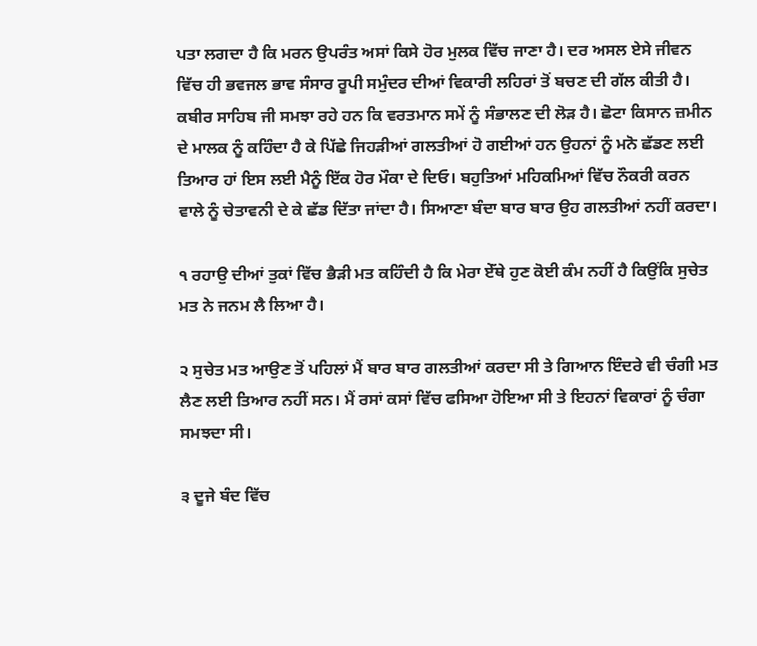ਪਤਾ ਲਗਦਾ ਹੈ ਕਿ ਮਰਨ ਉਪਰੰਤ ਅਸਾਂ ਕਿਸੇ ਹੋਰ ਮੁਲਕ ਵਿੱਚ ਜਾਣਾ ਹੈ। ਦਰ ਅਸਲ ਏਸੇ ਜੀਵਨ ਵਿੱਚ ਹੀ ਭਵਜਲ ਭਾਵ ਸੰਸਾਰ ਰੂਪੀ ਸਮੁੰਦਰ ਦੀਆਂ ਵਿਕਾਰੀ ਲਹਿਰਾਂ ਤੋਂ ਬਚਣ ਦੀ ਗੱਲ ਕੀਤੀ ਹੈ। ਕਬੀਰ ਸਾਹਿਬ ਜੀ ਸਮਝਾ ਰਹੇ ਹਨ ਕਿ ਵਰਤਮਾਨ ਸਮੇਂ ਨੂੰ ਸੰਭਾਲਣ ਦੀ ਲੋੜ ਹੈ। ਛੋਟਾ ਕਿਸਾਨ ਜ਼ਮੀਨ ਦੇ ਮਾਲਕ ਨੂੰ ਕਹਿੰਦਾ ਹੈ ਕੇ ਪਿੱਛੇ ਜਿਹੜੀਆਂ ਗਲਤੀਆਂ ਹੋ ਗਈਆਂ ਹਨ ਉਹਨਾਂ ਨੂੰ ਮਨੋ ਛੱਡਣ ਲਈ ਤਿਆਰ ਹਾਂ ਇਸ ਲਈ ਮੈਨੂੰ ਇੱਕ ਹੋਰ ਮੌਕਾ ਦੇ ਦਿਓ। ਬਹੁਤਿਆਂ ਮਹਿਕਮਿਆਂ ਵਿੱਚ ਨੌਕਰੀ ਕਰਨ ਵਾਲੇ ਨੂੰ ਚੇਤਾਵਨੀ ਦੇ ਕੇ ਛੱਡ ਦਿੱਤਾ ਜਾਂਦਾ ਹੈ। ਸਿਆਣਾ ਬੰਦਾ ਬਾਰ ਬਾਰ ਉਹ ਗਲਤੀਆਂ ਨਹੀਂ ਕਰਦਾ।

੧ ਰਹਾਉ ਦੀਆਂ ਤੁਕਾਂ ਵਿੱਚ ਭੈੜੀ ਮਤ ਕਹਿੰਦੀ ਹੈ ਕਿ ਮੇਰਾ ਏੱਥੇ ਹੁਣ ਕੋਈ ਕੰਮ ਨਹੀਂ ਹੈ ਕਿਉਂਕਿ ਸੁਚੇਤ ਮਤ ਨੇ ਜਨਮ ਲੈ ਲਿਆ ਹੈ।

੨ ਸੁਚੇਤ ਮਤ ਆਉਣ ਤੋਂ ਪਹਿਲਾਂ ਮੈਂ ਬਾਰ ਬਾਰ ਗਲਤੀਆਂ ਕਰਦਾ ਸੀ ਤੇ ਗਿਆਨ ਇੰਦਰੇ ਵੀ ਚੰਗੀ ਮਤ ਲੈਣ ਲਈ ਤਿਆਰ ਨਹੀਂ ਸਨ। ਮੈਂ ਰਸਾਂ ਕਸਾਂ ਵਿੱਚ ਫਸਿਆ ਹੋਇਆ ਸੀ ਤੇ ਇਹਨਾਂ ਵਿਕਾਰਾਂ ਨੂੰ ਚੰਗਾ ਸਮਝਦਾ ਸੀ।

੩ ਦੂਜੇ ਬੰਦ ਵਿੱਚ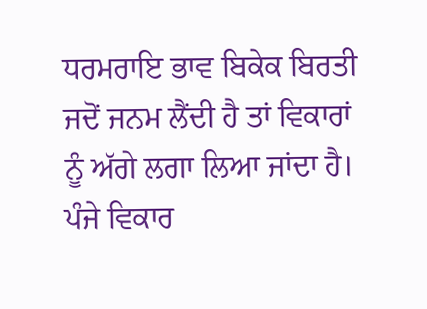ਧਰਮਰਾਇ ਭਾਵ ਬਿਕੇਕ ਬਿਰਤੀ ਜਦੋਂ ਜਨਮ ਲੈਂਦੀ ਹੈ ਤਾਂ ਵਿਕਾਰਾਂ ਨੂੰ ਅੱਗੇ ਲਗਾ ਲਿਆ ਜਾਂਦਾ ਹੈ। ਪੰਜੇ ਵਿਕਾਰ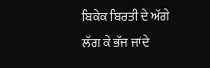ਬਿਕੇਕ ਬਿਰਤੀ ਦੇ ਅੱਗੇ ਲੱਗ ਕੇ ਭੱਜ ਜਾਂਦੇ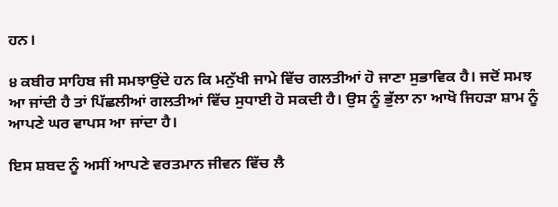ਹਨ।

੪ ਕਬੀਰ ਸਾਹਿਬ ਜੀ ਸਮਝਾਉਂਦੇ ਹਨ ਕਿ ਮਨੁੱਖੀ ਜਾਮੇ ਵਿੱਚ ਗਲਤੀਆਂ ਹੋ ਜਾਣਾ ਸੁਭਾਵਿਕ ਹੈ। ਜਦੋਂ ਸਮਝ ਆ ਜਾਂਦੀ ਹੈ ਤਾਂ ਪਿੱਛਲੀਆਂ ਗਲਤੀਆਂ ਵਿੱਚ ਸੁਧਾਈ ਹੋ ਸਕਦੀ ਹੈ। ਉਸ ਨੂੰ ਭੁੱਲਾ ਨਾ ਆਖੋ ਜਿਹੜਾ ਸ਼ਾਮ ਨੂੰ ਆਪਣੇ ਘਰ ਵਾਪਸ ਆ ਜਾਂਦਾ ਹੈ।

ਇਸ ਸ਼ਬਦ ਨੂੰ ਅਸੀਂ ਆਪਣੇ ਵਰਤਮਾਨ ਜੀਵਨ ਵਿੱਚ ਲੈ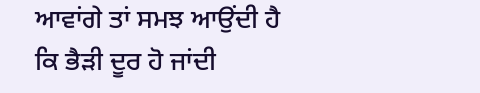ਆਵਾਂਗੇ ਤਾਂ ਸਮਝ ਆਉਂਦੀ ਹੈ ਕਿ ਭੈੜੀ ਦੂਰ ਹੋ ਜਾਂਦੀ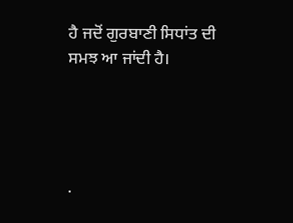ਹੈ ਜਦੋਂ ਗੁਰਬਾਣੀ ਸਿਧਾਂਤ ਦੀ ਸਮਝ ਆ ਜਾਂਦੀ ਹੈ।




.